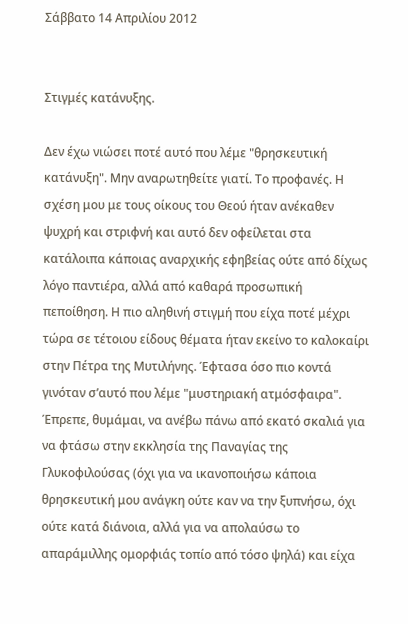Σάββατο 14 Απριλίου 2012


Στιγμές κατάνυξης.

Δεν έχω νιώσει ποτέ αυτό που λέμε "θρησκευτική κατάνυξη". Μην αναρωτηθείτε γιατί. Το προφανές. Η σχέση μου με τους οίκους του Θεού ήταν ανέκαθεν ψυχρή και στριφνή και αυτό δεν οφείλεται στα κατάλοιπα κάποιας αναρχικής εφηβείας ούτε από δίχως λόγο παντιέρα, αλλά από καθαρά προσωπική πεποίθηση. Η πιο αληθινή στιγμή που είχα ποτέ μέχρι τώρα σε τέτοιου είδους θέματα ήταν εκείνο το καλοκαίρι στην Πέτρα της Μυτιλήνης. Έφτασα όσο πιο κοντά γινόταν σ’αυτό που λέμε "μυστηριακή ατμόσφαιρα". Έπρεπε, θυμάμαι, να ανέβω πάνω από εκατό σκαλιά για να φτάσω στην εκκλησία της Παναγίας της Γλυκοφιλούσας (όχι για να ικανοποιήσω κάποια θρησκευτική μου ανάγκη ούτε καν να την ξυπνήσω, όχι ούτε κατά διάνοια, αλλά για να απολαύσω το απαράμιλλης ομορφιάς τοπίο από τόσο ψηλά) και είχα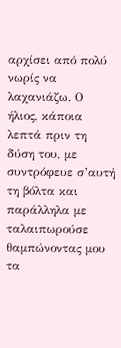αρχίσει από πολύ νωρίς να λαχανιάζω. Ο ήλιος, κάποια λεπτά πριν τη δύση του, με συντρόφευε σ’αυτή τη βόλτα και παράλληλα με ταλαιπωρούσε θαμπώνοντας μου τα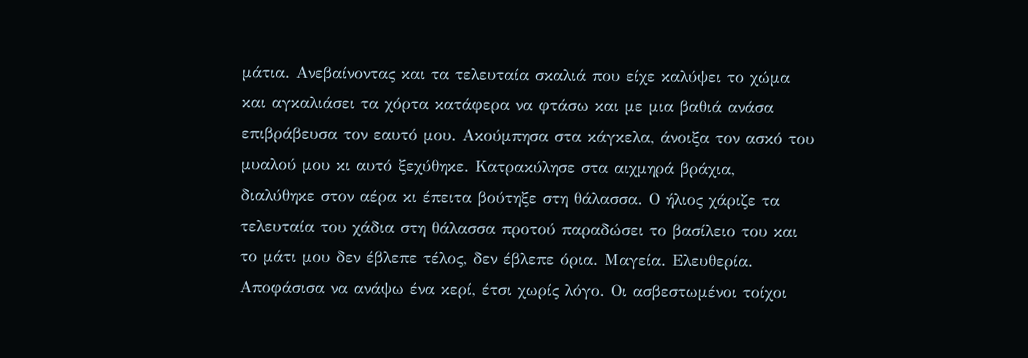μάτια. Ανεβαίνοντας και τα τελευταία σκαλιά που είχε καλύψει το χώμα και αγκαλιάσει τα χόρτα κατάφερα να φτάσω και με μια βαθιά ανάσα επιβράβευσα τον εαυτό μου. Ακούμπησα στα κάγκελα, άνοιξα τον ασκό του μυαλού μου κι αυτό ξεχύθηκε. Κατρακύλησε στα αιχμηρά βράχια, διαλύθηκε στον αέρα κι έπειτα βούτηξε στη θάλασσα. Ο ήλιος χάριζε τα τελευταία του χάδια στη θάλασσα προτού παραδώσει το βασίλειο του και το μάτι μου δεν έβλεπε τέλος, δεν έβλεπε όρια. Μαγεία. Ελευθερία. Αποφάσισα να ανάψω ένα κερί, έτσι χωρίς λόγο. Οι ασβεστωμένοι τοίχοι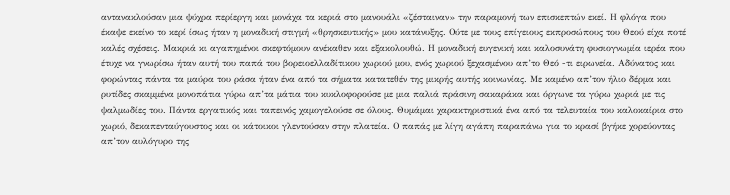αντανακλούσαν μια ψύχρα περίεργη και μονάχα τα κεριά στο μανουάλι «ζέσταιναν» την παραμονή των επισκεπτών εκεί. Η φλόγα που έκαψε εκείνο το κερί ίσως ήταν η μοναδική στιγμή «θρησκευτικής» μου κατάνυξης. Ούτε με τους επίγειους εκπροσώπους του Θεού είχα ποτέ καλές σχέσεις. Μακριά κι αγαπημένοι σκεφτόμουν ανέκαθεν και εξακολουθώ. Η μοναδική ευγενική και καλοσυνάτη φυσιογνωμία ιερέα που έτυχε να γνωρίσω ήταν αυτή του παπά του βορειοελλαδίτικου χωριού μου, ενός χωριού ξεχασμένου απ’το Θεό -τι ειρωνεία. Αδύνατος και φορώντας πάντα τα μαύρα του ράσα ήταν ένα από τα σήματα κατατεθέν της μικρής αυτής κοινωνίας. Με καμένο απ’τον ήλιο δέρμα και ρυτίδες σκαμμένα μονοπάτια γύρω απ’τα μάτια του κυκλοφορούσε με μια παλιά πράσινη σακαράκα και όργωνε τα γύρω χωριά με τις ψαλμωδίες του. Πάντα εργατικός και ταπεινός χαμογελούσε σε όλους. Θυμάμαι χαρακτηριστικά ένα από τα τελευταία του καλοκαίρια στο χωριό, δεκαπενταύγουστος και οι κάτοικοι γλεντούσαν στην πλατεία. Ο παπάς με λίγη αγάπη παραπάνω για το κρασί βγήκε χορεύοντας απ’τον αυλόγυρο της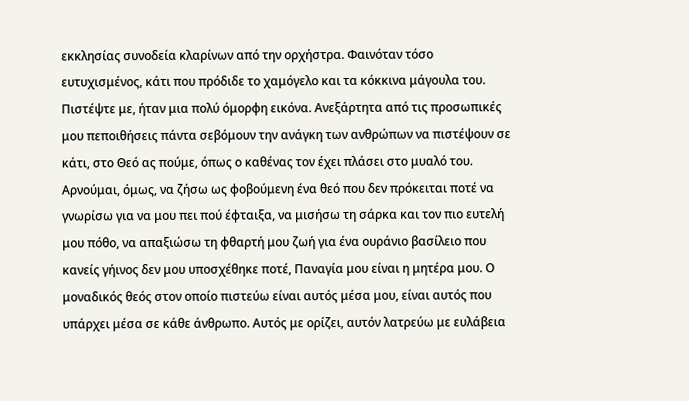εκκλησίας συνοδεία κλαρίνων από την ορχήστρα. Φαινόταν τόσο ευτυχισμένος, κάτι που πρόδιδε το χαμόγελο και τα κόκκινα μάγουλα του. Πιστέψτε με, ήταν μια πολύ όμορφη εικόνα. Ανεξάρτητα από τις προσωπικές μου πεποιθήσεις πάντα σεβόμουν την ανάγκη των ανθρώπων να πιστέψουν σε κάτι, στο Θεό ας πούμε, όπως ο καθένας τον έχει πλάσει στο μυαλό του. Αρνούμαι, όμως, να ζήσω ως φοβούμενη ένα θεό που δεν πρόκειται ποτέ να γνωρίσω για να μου πει πού έφταιξα, να μισήσω τη σάρκα και τον πιο ευτελή μου πόθο, να απαξιώσω τη φθαρτή μου ζωή για ένα ουράνιο βασίλειο που κανείς γήινος δεν μου υποσχέθηκε ποτέ, Παναγία μου είναι η μητέρα μου. Ο μοναδικός θεός στον οποίο πιστεύω είναι αυτός μέσα μου, είναι αυτός που υπάρχει μέσα σε κάθε άνθρωπο. Αυτός με ορίζει, αυτόν λατρεύω με ευλάβεια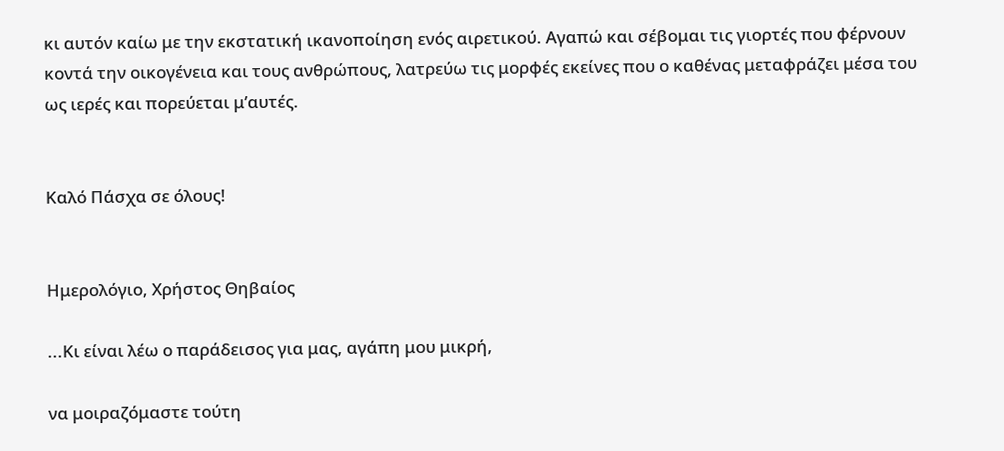κι αυτόν καίω με την εκστατική ικανοποίηση ενός αιρετικού. Αγαπώ και σέβομαι τις γιορτές που φέρνουν κοντά την οικογένεια και τους ανθρώπους, λατρεύω τις μορφές εκείνες που ο καθένας μεταφράζει μέσα του ως ιερές και πορεύεται μ’αυτές.


Καλό Πάσχα σε όλους!


Ημερολόγιο, Χρήστος Θηβαίος

...Κι είναι λέω ο παράδεισος για μας, αγάπη μου μικρή,

να μοιραζόμαστε τούτη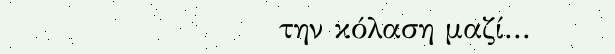την κόλαση μαζί...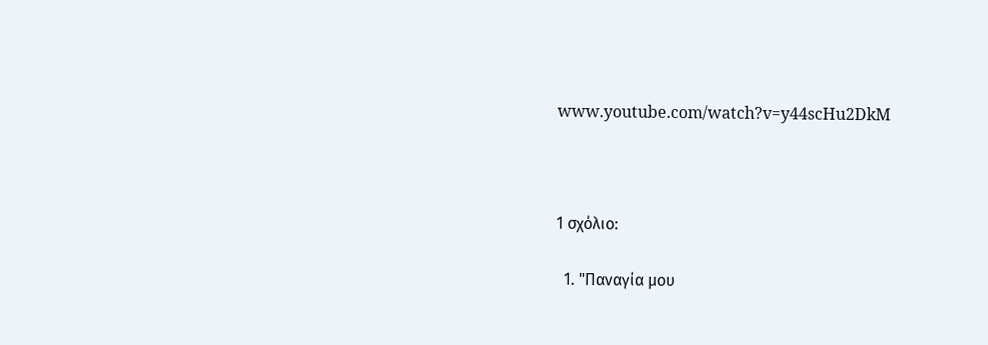www.youtube.com/watch?v=y44scHu2DkM



1 σχόλιο:

  1. "Παναγία μου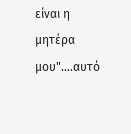είναι η μητέρα μου"....αυτό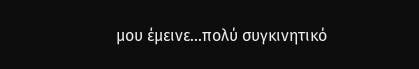μου έμεινε...πολύ συγκινητικό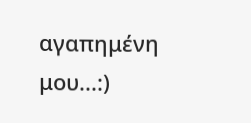αγαπημένη μου...:)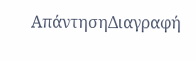ΑπάντησηΔιαγραφή